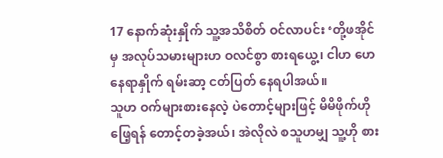17 နောက်ဆုံးနှိုက် သူ့အသိစိတ် ဝင်လာပင်း ‘တို့ဖအိုင်မှ အလုပ်သမားများဟ ဝလင်စွာ စားရယွေ့၊ ငါဟ ဟေနေရာနှိုက် ရမ်းဆာ့ ငတ်ပြတ် နေရပါအယ်။
သူဟ ဝက်များစားနေလဲ့ ပဲတောင့်များဖြင့် မိမိဖိုက်ဟို ဖြေ့ရန် တောင့်တခဲ့အယ်၊ အဲလိုလဲ စသူဟမျှ သူ့ဟို စား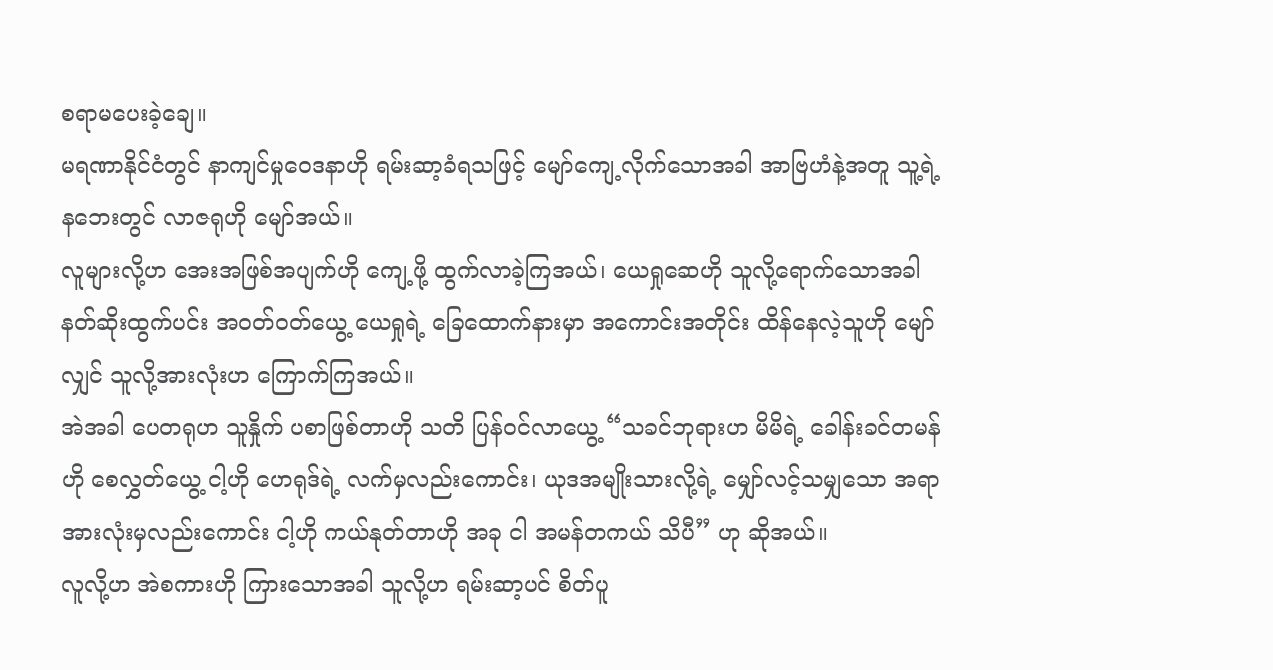စရာမပေးခဲ့ချေ။
မရဏာနိုင်ငံတွင် နာကျင်မှုဝေဒနာဟို ရမ်းဆာ့ခံရသဖြင့် မျော်ကျေ့လိုက်သောအခါ အာဗြဟံနဲ့အတူ သူ့ရဲ့ နဘေးတွင် လာဇရုဟို မျော်အယ်။
လူများလို့ဟ အေးအဖြစ်အပျက်ဟို ကျေ့ဖို့ ထွက်လာခဲ့ကြအယ်၊ ယေရှုဆေဟို သူလို့ရောက်သောအခါ နတ်ဆိုးထွက်ပင်း အဝတ်ဝတ်ယွေ့ ယေရှုရဲ့ ခြေထောက်နားမှာ အကောင်းအတိုင်း ထိန်နေလဲ့သူဟို မျော်လျှင် သူလို့အားလုံးဟ ကြောက်ကြအယ်။
အဲအခါ ပေတရုဟ သူနှိုက် ပစာဖြစ်တာဟို သတိ ပြန်ဝင်လာယွေ့ “သခင်ဘုရားဟ မိမိရဲ့ ခေါန်းခင်တမန်ဟို စေလွှတ်ယွေ့ ငါ့ဟို ဟေရုဒ်ရဲ့ လက်မှလည်းကောင်း၊ ယုဒအမျိုးသားလို့ရဲ့ မျှော်လင့်သမျှသော အရာအားလုံးမှလည်းကောင်း ငါ့ဟို ကယ်နုတ်တာဟို အခု ငါ အမန်တကယ် သိပီ” ဟု ဆိုအယ်။
လူလို့ဟ အဲစကားဟို ကြားသောအခါ သူလို့ဟ ရမ်းဆာ့ပင် စိတ်ပူ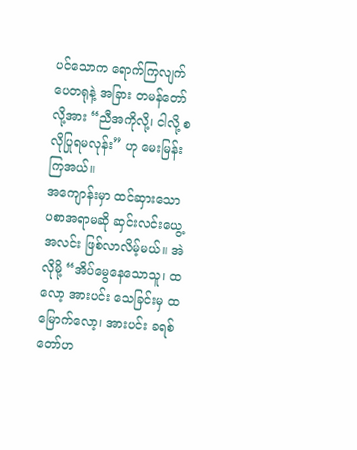ပင်သောက ရောက်ကြလျက် ပေတရုနဲ့ အခြား တမန်တော်လို့အား “ညီအကိုလို့၊ ငါလို့ စလိုပြုရမလုန်း” ဟု မေးမြန်းကြအယ်။
အကျောန်းမှာ ထင်ဆှားသော ပစာအရာမဆို ဆှင်းလင်းယွေ့ အလင်း ဖြစ်လာလိမ့်မယ်။ အဲလိုမို့ “အိပ်မွေနေသောသူ၊ ထလော့ အားပင်း သေခြင်းမှ ထမြောက်လော့၊ အားပင်း ခရစ်တော်ဟ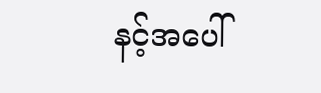နင့်အပေါ်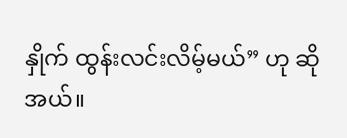နှိုက် ထွန်းလင်းလိမ့်မယ်” ဟု ဆိုအယ်။